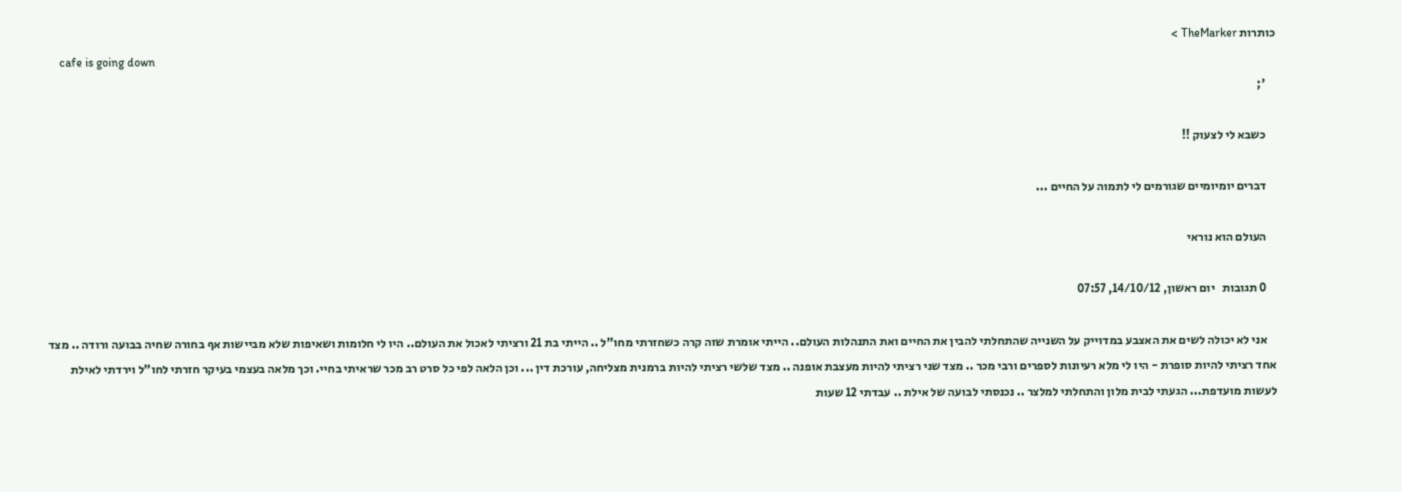כותרות TheMarker >
    cafe is going down
    ';

    כשבא לי לצעוק !!

    דברים יומיומיים שגורמים לי לתמוה על החיים ...

    העולם הוא נוראי

    0 תגובות   יום ראשון, 14/10/12, 07:57

    אני לא יכולה לשים את האצבע במדוייק על השנייה שהתחלתי להבין את החיים ואת התנהלות העולם.. הייתי אומרת שזה קרה כשחזרתי מחו"ל .. הייתי בת 21 ורציתי לאכול את העולם.. היו לי חלומות ושאיפות שלא מביישות אף בחורה שחיה בבועה ורודה .. מצד אחד רציתי להיות סופרת - היו לי מלא רעיונות לספרים ורבי מכר .. מצד שני רציתי להיות מעצבת אופנה .. מצד שלשי רציתי להיות ברמנית מצליחה, עורכת דין ... וכן הלאה לפי כל סרט רב מכר שראיתי בחיי. וכך מלאה בעצמי בעיקר חזרתי לחו"ל וירדתי לאילת לעשות מועדפת... הגעתי לבית מלון והתחלתי למלצר .. נכנסתי לבועה של אילת .. עבדתי 12 שעות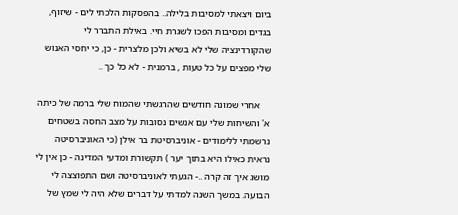ביום ויצאתי למסיבות בלילה.. בהפסקות הלכתי לים - שיזוף, בגדים ומסיבות הפכו לשגרת חיי. באילת התברר לי שהקורדינציה שלי לא בשיא ולכן מלצרית - כן, כי יחסי האנוש שלי מפצים על כל טעות , ברמנית - לא כל כך ..

    אחרי שמונה חודשים שהרגשתי שהמוח שלי ברמה של כיתה א' והשיחות שלי עם אנשים נסובות על מצב החסה בשטחים נרשמתי ללימודים - אוניברסיטת בר אילן (כי האוניברסיטה נראית כאילו היא בתוך יער ) תקשורת ומדעי המדינה - כן אין לי מושג איך זה קרה ..- הגעתי לאוניברסיטה ושם התפוצצה לי הבועה. במשך השנה למדתי על דברים שלא היה לי שמץ של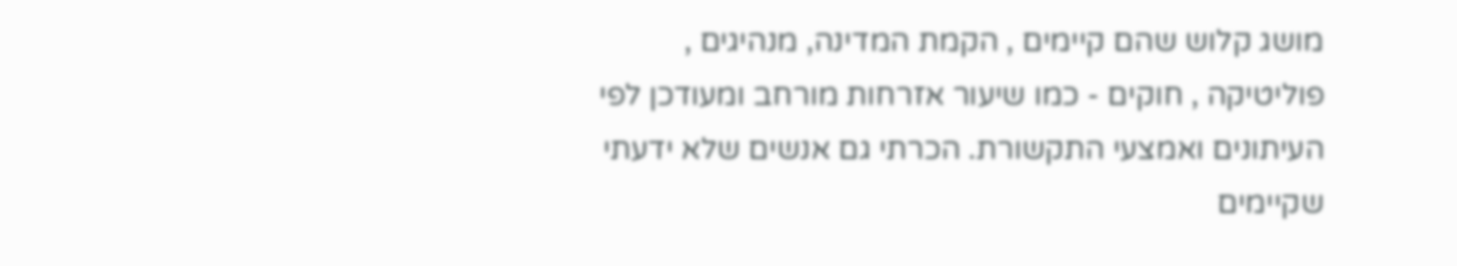מושג קלוש שהם קיימים , הקמת המדינה, מנהיגים , פוליטיקה , חוקים - כמו שיעור אזרחות מורחב ומעודכן לפי העיתונים ואמצעי התקשורת. הכרתי גם אנשים שלא ידעתי שקיימים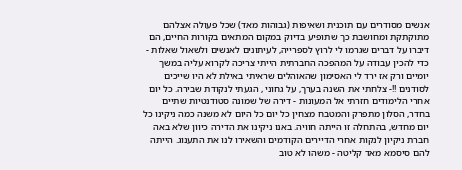אנשים מסודרים עם תוכנית ושאיפות (גבוהות מאד) שכל פעולה אצלהם מתוקתקת ומחושבת כך שתופיע בדיוק במקום המתאים בקורות החיים, הם דיברו על דברים שגרמו לי לרוץ לספרייה, לעיתונים לאנשים ולשאול שאלות - כדי להכין עבודה על המהפכה החברתית הייתי צריכה לקרוא עליה במשך יומיים ורק אז ירד לי האסימון שהאוהלים שראיתי באילת לא היו שייכים לסודנים !!- צלחתי את השנה בערך, על גחוני , הגעתי לנקודת שבירה. כל יום אחרי הלימודים חזרתי אל המעונות - דירה של שמונה סטודנטיות שתיים בחדר, הסלון מתפרק והמטבח מצחין כל יום כל היום לא משנה כמה ניקינו כל יום מחדש, בהתחלה זו הייתה חוויה. באנו ניקינו את הדירה כיוון שלא באה חברת ניקיון לנקות אחרי הדיירים הקודמים והשאירו לנו את התענוג. הייתה להם סיסמא מאד קליטה - משהו לא טוב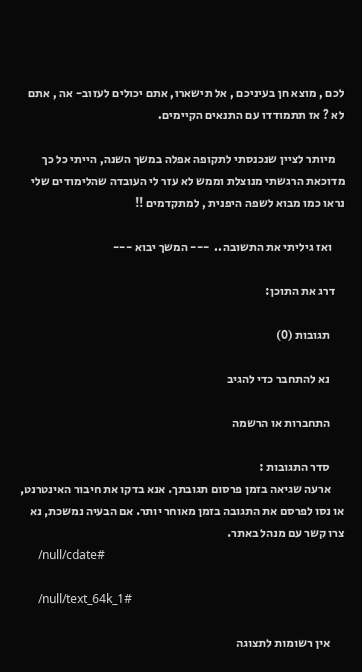לכם , מוצא חן בעיניכם , אל תישארו, אתם יכולים לעזוב- אה , אתם לא ? אז תתמודדו עם התנאים הקיימים.

    מיותר לציין שנכנסתי לתקופה אפלה במשך השנה, הייתי כל כך מדוכאת הרגשתי מנוצלת וממש לא עזר לי העובדה שהלימודים שלי נראו כמו מבוא לשפה היפנית , למתקדמים !!

     ואז גיליתי את התשובה..  --- המשך יבוא ---

    דרג את התוכן:

      תגובות (0)

      נא להתחבר כדי להגיב

      התחברות או הרשמה

      סדר התגובות :
      ארעה שגיאה בזמן פרסום תגובתך. אנא בדקו את חיבור האינטרנט, או נסו לפרסם את התגובה בזמן מאוחר יותר. אם הבעיה נמשכת, נא צרו קשר עם מנהל באתר.
      /null/cdate#

      /null/text_64k_1#

      אין רשומות לתצוגה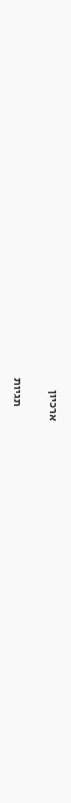ארכיון

      תגיות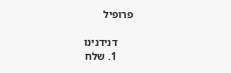פרופיל

      דנידנינו
      1. שלח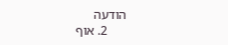הודעה
      2. אוף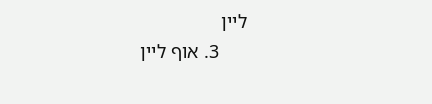ליין
      3. אוף ליין